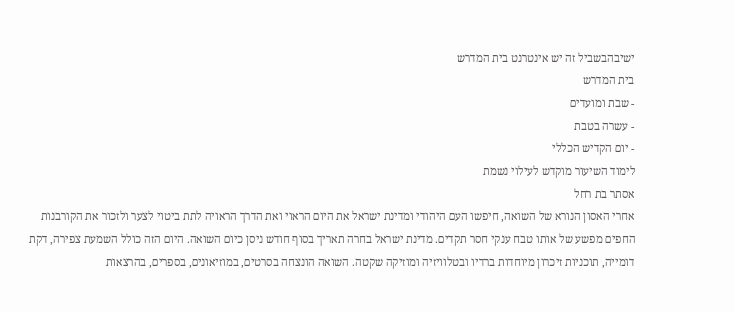ישיבהבשביל זה יש אינטרנט בית המדרש
בית המדרש
- שבת ומועדים
- עשרה בטבת
- יום הקדיש הכללי
לימוד השיעור מוקדש לעילוי נשמת
אסתר בת רחל
אחרי האסון הנורא של השואה, חיפשו העם היהודי ומדינת ישראל את היום הראוי ואת הדרך הראויה לתת ביטוי לצער ולזכור את הקורבנות החפים מפשע של אותו טבח ענקי חסר תקדים. מדינת ישראל בחרה תאריך בסוף חודש ניסן כיום השואה. היום הזה כולל השמעת צפירה, דקת דומייה, תוכניות זיכרון מיוחדות ברדיו ובטלוויזיה ומוזיקה שקטה. השואה הונצחה בסרטים, במוזיאונים, בספרים, בהרצאות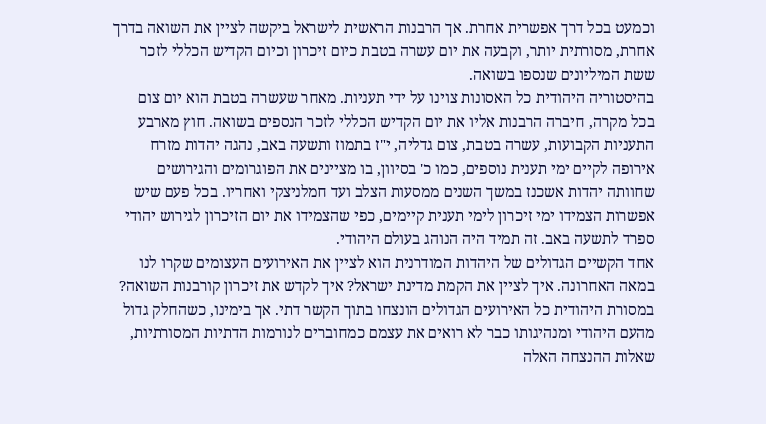וכמעט בכל דרך אפשרית אחרת. אך הרבנות הראשית לישראל ביקשה לציין את השואה בדרך אחרת, מסורתית יותר, וקבעה את יום עשרה בטבת כיום זיכרון וכיום הקדיש הכללי לזכר ששת המיליונים שנספו בשואה.
בהיסטוריה היהודית כל האסונות צוינו על ידי תעניות. מאחר שעשרה בטבת הוא יום צום בכל מקרה, חיברה הרבנות אליו את יום הקדיש הכללי לזכר הנספים בשואה. חוץ מארבע התעניות הקבועות, עשרה בטבת, צום גדליה, י"ז בתמוז ותשעה באב, נהגה יהדות מזרח אירופה לקיים ימי תענית נוספים, כמו כ' בסיוון, בו מציינים את הפוגרומים והגירושים שחוותה יהדות אשכנז במשך השנים ממסעות הצלב ועד חמלניצקי ואחריו. בכל פעם שיש אפשרות הצמידו ימי זיכרון לימי תענית קיימים, כפי שהצמידו את יום הזיכרון לגירוש יהודי ספרד לתשעה באב. זה תמיד היה הנוהג בעולם היהודי.
אחד הקשיים הגדולים של היהדות המודרנית הוא לציין את האירועים העצומים שקרו לנו במאה האחרונה. איך לציין את הקמת מדינת ישראל? איך לקדש את זיכרון קורבנות השואה? במסורת היהודית כל האירועים הגדולים הונצחו בתוך הקשר דתי. אך בימינו, כשהחלק גדול מהעם היהודי ומנהיגותו כבר לא רואים את עצמם כמחוברים לנורמות הדתיות המסורתיות, שאלות ההנצחה האלה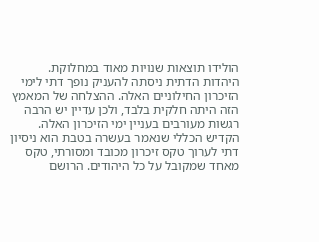הולידו תוצאות שנויות מאוד במחלוקת.
היהדות הדתית ניסתה להעניק נופך דתי לימי הזיכרון החילוניים האלה. ההצלחה של המאמץ הזה היתה חלקית בלבד, ולכן עדיין יש הרבה רגשות מעורבים בעניין ימי הזיכרון האלה. הקדיש הכללי שנאמר בעשרה בטבת הוא ניסיון דתי לערוך טקס זיכרון מכובד ומסורתי, טקס מאחד שמקובל על כל היהודים. הרושם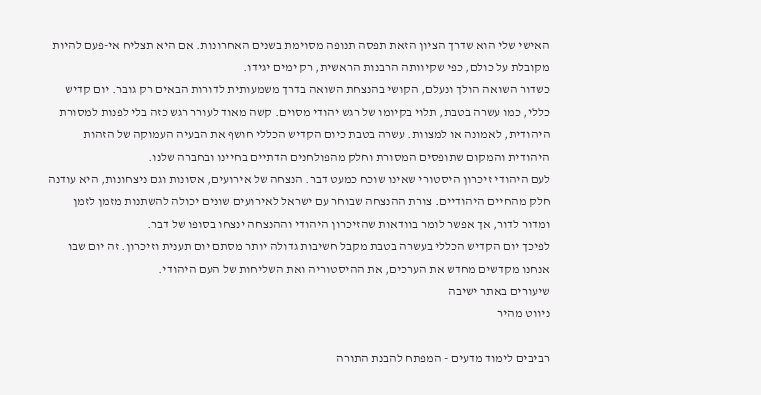האישי שלי הוא שדרך הציון הזאת תפסה תנופה מסוימת בשנים האחרונות. אם היא תצליח אי-פעם להיות מקובלת על כולם, כפי שקיוותה הרבנות הראשית, רק ימים יגידו.
כשדור השואה הולך ונעלם, הקושי בהנצחת השואה בדרך משמעותית לדורות הבאים רק גובר. יום קדיש כללי, כמו עשרה בטבת, תלוי בקיומו של רגש יהודי מסוים. קשה מאוד לעורר רגש כזה בלי לפנות למסורת היהודית, לאמונה או למצוות. עשרה בטבת כיום הקדיש הכללי חושף את הבעיה העמוקה של הזהות היהודית והמקום שתופסים המסורת וחלק מהפולחנים הדתיים בחיינו ובחברה שלנו.
לעם היהודי זיכרון היסטורי שאינו שוכח כמעט דבר. הנצחה של אירועים, אסונות וגם ניצחונות, היא עודנה חלק מהחיים היהודיים. צורת ההנצחה שבוחר עם ישראל לאירועים שונים יכולה להשתנות מזמן לזמן ומדור לדור, אך אפשר לומר בוודאות שהזיכרון היהודי וההנצחה ינצחו בסופו של דבר.
לפיכך יום הקדיש הכללי בעשרה בטבת מקבל חשיבות גדולה יותר מסתם יום תענית וזיכרון. זה יום שבו אנחנו מקדשים מחדש את הערכים, את ההיסטוריה ואת השליחות של העם היהודי.
שיעורים באתר ישיבה
ניווט מהיר

רביבים לימוד מדעים - המפתח להבנת התורה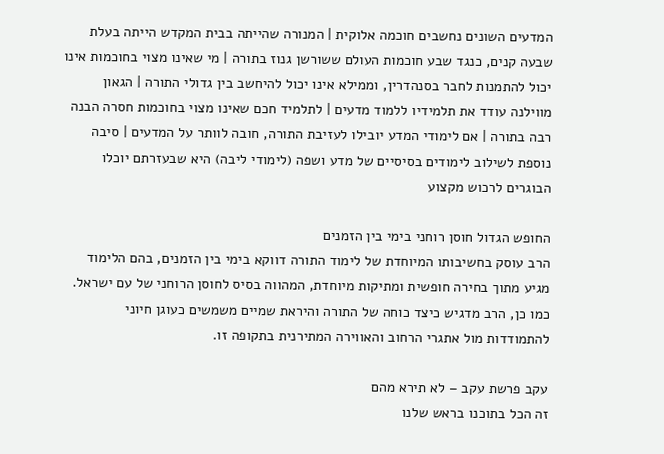המדעים השונים נחשבים חוכמה אלוקית | המנורה שהייתה בבית המקדש הייתה בעלת שבעה קנים, כנגד שבע חוכמות העולם ששורשן גנוז בתורה | מי שאינו מצוי בחוכמות אינו יכול להתמנות לחבר בסנהדרין, וממילא אינו יכול להיחשב בין גדולי התורה | הגאון מווילנה עודד את תלמידיו ללמוד מדעים | לתלמיד חכם שאינו מצוי בחוכמות חסרה הבנה רבה בתורה | אם לימודי המדע יובילו לעזיבת התורה, חובה לוותר על המדעים | סיבה נוספת לשילוב לימודים בסיסיים של מדע ושפה (לימודי ליבה) היא שבעזרתם יוכלו הבוגרים לרכוש מקצוע

החופש הגדול חוסן רוחני בימי בין הזמנים
הרב עוסק בחשיבותו המיוחדת של לימוד התורה דווקא בימי בין הזמנים, בהם הלימוד מגיע מתוך בחירה חופשית ומתיקות מיוחדת, המהווה בסיס לחוסן הרוחני של עם ישראל. כמו כן, הרב מדגיש כיצד כוחה של התורה והיראת שמיים משמשים כעוגן חיוני להתמודדות מול אתגרי הרחוב והאווירה המתירנית בתקופה זו.

עקב פרשת עקב – לא תירא מהם
זה הכל בתוכנו בראש שלנו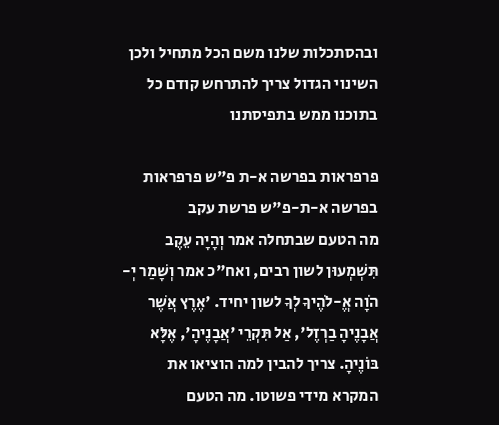ובהסתכלות שלנו משם הכל מתחיל ולכן השינוי הגדול צריך להתרחש קודם כל בתוכנו ממש בתפיסתנו

פרפראות בפרשה א-ת פ"ש פרפראות בפרשה א-ת-פ"ש פרשת עקב
מה הטעם שבתחלה אמר וְהָיָה עֵקֶב תִּשְׁמְעוּן לשון רבים, ואח"כ אמר וְשָׁמַר יְ-הֹוָה אֱ-לֹהֶיךָ לְךָ לשון יחיד. 'אֶרֶץ אֲשֶׁר אֲבָנֶיהָ בַרְזֶל', אַל תִּקְרֵי 'אֲבָנֶיהָ', אֶלָּא בּוֹנֶיהָ. צריך להבין למה הוציאו את המקרא מידי פשוטו. מה הטעם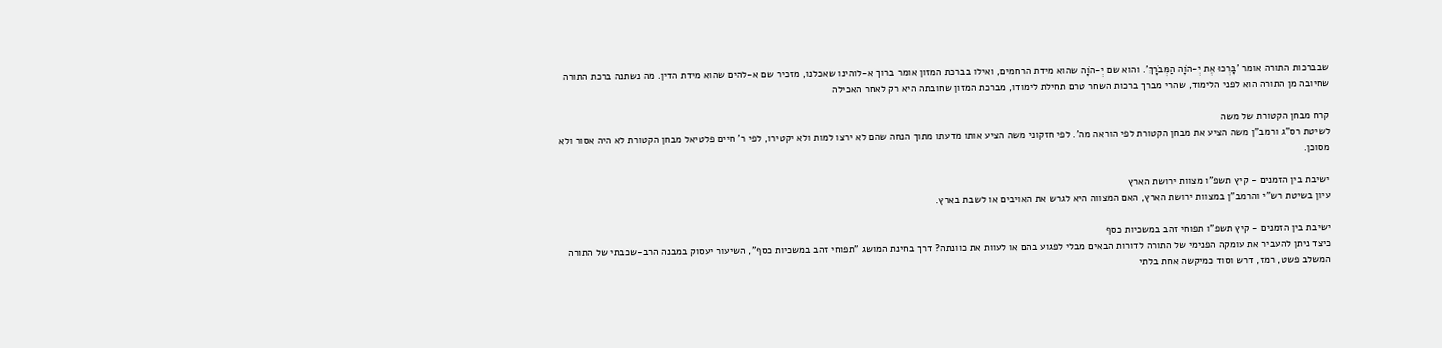שבברכות התורה אומר 'בָּרְכוּ אֶת יְ-הֹוָה הַמְּבֹרָךְ'. והוא שם יְ-הֹוָה שהוא מידת הרחמים, ואילו בברכת המזון אומר ברוך א-לוהינו שאכלנו, מזכיר שם א-להים שהוא מידת הדין. מה נשתנה ברכת התורה שחיובה מן התורה הוא לפני הלימוד, שהרי מברך ברכות השחר טרם תחילת לימודו, מברכת המזון שחובתה היא רק לאחר האכילה

קרח מבחן הקטורת של משה
לשיטת רס"ג ורמב"ן משה הציע את מבחן הקטורת לפי הוראה מה'. לפי חזקוני משה הציע אותו מדעתו מתוך הנחה שהם לא ירצו למות ולא יקטירו, לפי ר' חיים פלטיאל מבחן הקטורת לא היה אסור ולא מסוכן.

ישיבת בין הזמנים - קיץ תשפ"ו מצוות ירושת הארץ
עיון בשיטת רש"י והרמב"ן במצוות ירושת הארץ, האם המצווה היא לגרש את האויבים או לשבת בארץ.

ישיבת בין הזמנים - קיץ תשפ"ו תפוחי זהב במשכיות כסף
כיצד ניתן להעביר את עומקה הפנימי של התורה לדורות הבאים מבלי לפגוע בהם או לעוות את כוונתה? דרך בחינת המושג "תפוחי זהב במשכיות כסף", השיעור יעסוק במבנה הרב-שכבתי של התורה המשלב פשט, רמז, דרש וסוד כמיקשה אחת בלתי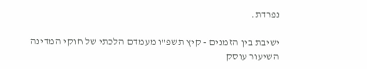נפרדת.

ישיבת בין הזמנים - קיץ תשפ"ו מעמדם הלכתי של חוקי המדינה
השיעור עוסק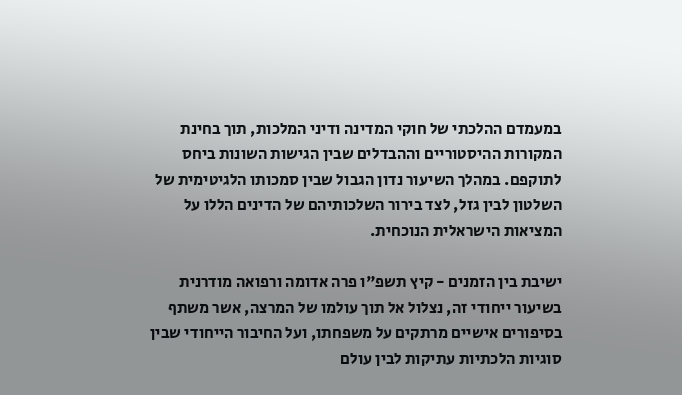במעמדם ההלכתי של חוקי המדינה ודיני המלכות, תוך בחינת המקורות ההיסטוריים וההבדלים שבין הגישות השונות ביחס לתוקפם. במהלך השיעור נדון הגבול שבין סמכותו הלגיטימית של השלטון לבין גזל, לצד בירור השלכותיהם של הדינים הללו על המציאות הישראלית הנוכחית.

ישיבת בין הזמנים - קיץ תשפ"ו פרה אדומה ורפואה מודרנית
בשיעור ייחודי זה, נצלול אל תוך עולמו של המרצה, אשר משתף בסיפורים אישיים מרתקים על משפחתו, ועל החיבור הייחודי שבין סוגיות הלכתיות עתיקות לבין עולם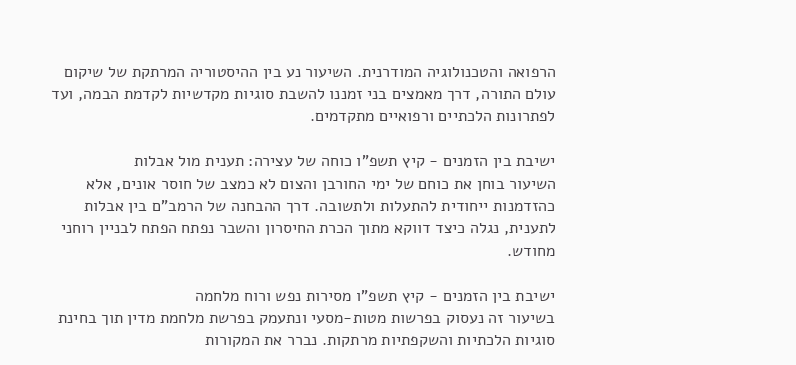הרפואה והטכנולוגיה המודרנית. השיעור נע בין ההיסטוריה המרתקת של שיקום עולם התורה, דרך מאמצים בני זמננו להשבת סוגיות מקדשיות לקדמת הבמה, ועד לפתרונות הלכתיים ורפואיים מתקדמים.

ישיבת בין הזמנים - קיץ תשפ"ו כוחה של עצירה: תענית מול אבלות
השיעור בוחן את כוחם של ימי החורבן והצום לא כמצב של חוסר אונים, אלא כהזדמנות ייחודית להתעלות ולתשובה. דרך ההבחנה של הרמב"ם בין אבלות לתענית, נגלה כיצד דווקא מתוך הכרת החיסרון והשבר נפתח הפתח לבניין רוחני מחודש.

ישיבת בין הזמנים - קיץ תשפ"ו מסירות נפש ורוח מלחמה
בשיעור זה נעסוק בפרשות מטות-מסעי ונתעמק בפרשת מלחמת מדין תוך בחינת סוגיות הלכתיות והשקפתיות מרתקות. נברר את המקורות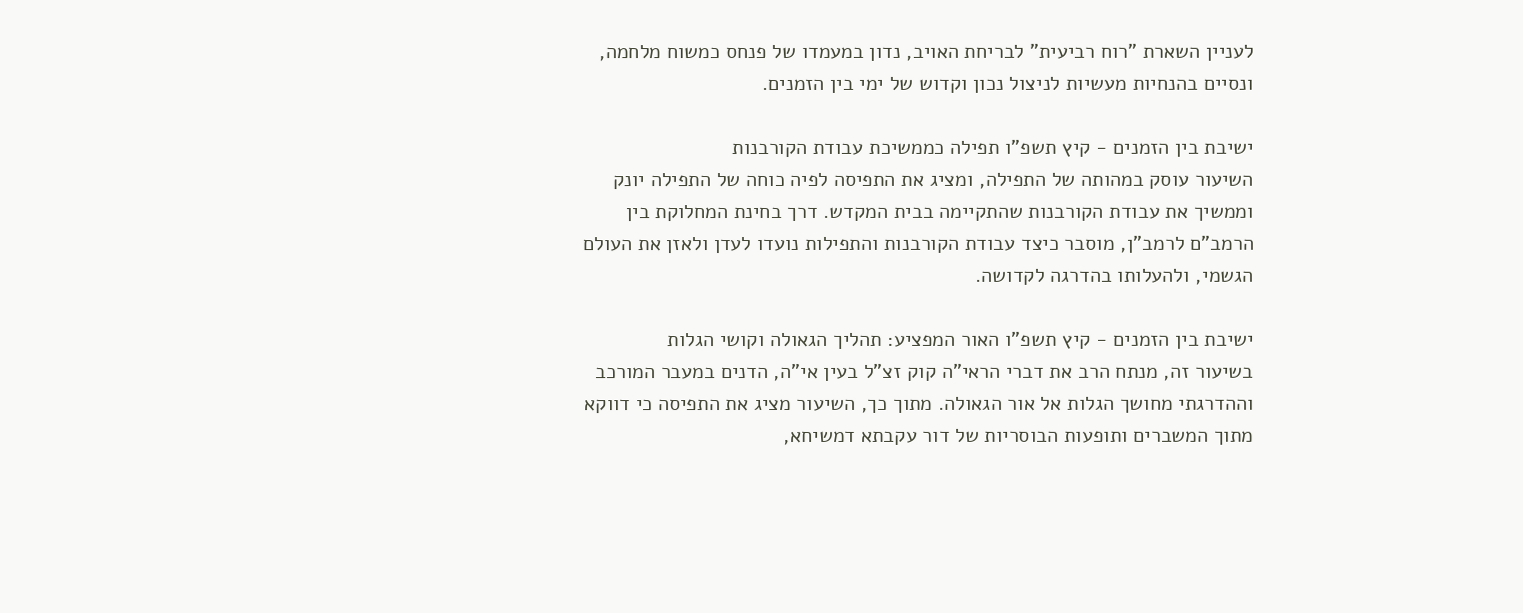לעניין השארת "רוח רביעית" לבריחת האויב, נדון במעמדו של פנחס כמשוח מלחמה, ונסיים בהנחיות מעשיות לניצול נכון וקדוש של ימי בין הזמנים.

ישיבת בין הזמנים - קיץ תשפ"ו תפילה כממשיכת עבודת הקורבנות
השיעור עוסק במהותה של התפילה, ומציג את התפיסה לפיה כוחה של התפילה יונק וממשיך את עבודת הקורבנות שהתקיימה בבית המקדש. דרך בחינת המחלוקת בין הרמב"ם לרמב"ן, מוסבר כיצד עבודת הקורבנות והתפילות נועדו לעדן ולאזן את העולם הגשמי, ולהעלותו בהדרגה לקדושה.

ישיבת בין הזמנים - קיץ תשפ"ו האור המפציע: תהליך הגאולה וקושי הגלות
בשיעור זה, מנתח הרב את דברי הראי"ה קוק זצ"ל בעין אי"ה, הדנים במעבר המורכב וההדרגתי מחושך הגלות אל אור הגאולה. מתוך כך, השיעור מציג את התפיסה כי דווקא מתוך המשברים ותופעות הבוסריות של דור עקבתא דמשיחא,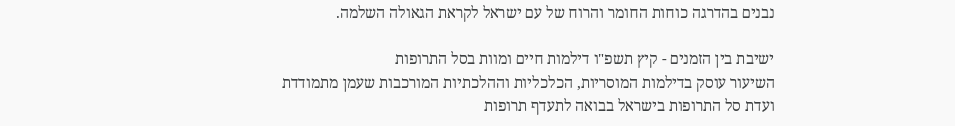נבנים בהדרגה כוחות החומר והרוח של עם ישראל לקראת הגאולה השלמה.

ישיבת בין הזמנים - קיץ תשפ"ו דילמות חיים ומוות בסל התרופות
השיעור עוסק בדילמות המוסריות, הכלכליות וההלכתיות המורכבות שעמן מתמודדת ועדת סל התרופות בישראל בבואה לתעדף תרופות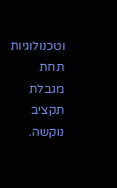וטכנולוגיות תחת מגבלת תקציב נוקשה.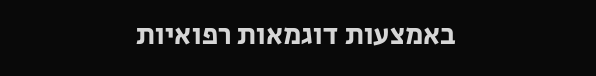באמצעות דוגמאות רפואיות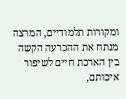ומקורות תלמודיים, המרצה מנתח את ההכרעה הקשה בין הארכת חיים לשיפור איכותם,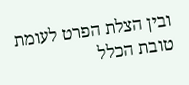ובין הצלת הפרט לעומת טובת הכלל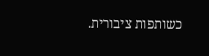כשותפות ציבורית.